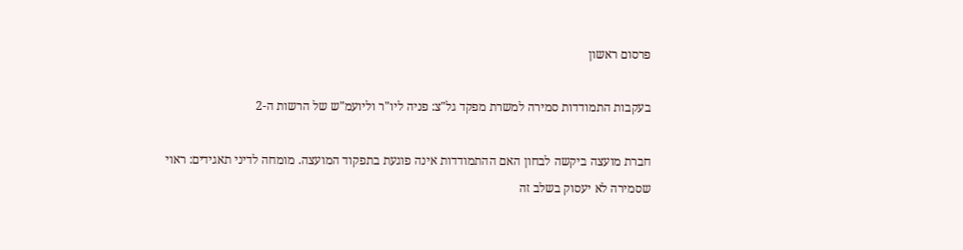פרסום ראשון

בעקבות התמודדות סמירה למשרת מפקד גל"צ: פניה ליו"ר וליועמ"ש של הרשות ה-2

חברת מועצה ביקשה לבחון האם ההתמודדות אינה פוגעת בתפקוד המועצה. מומחה לדיני תאגידים: ראוי שסמירה לא יעסוק בשלב זה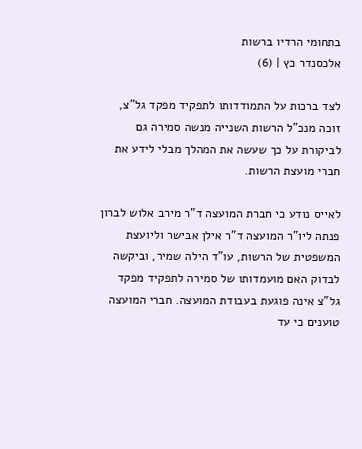בתחומי הרדיו ברשות
אלכסנדר כץ | (6)

לצד ברכות על התמודדותו לתפקיד מפקד גל"צ, זוכה מנכ"ל הרשות השנייה מנשה סמירה גם לביקורת על כך שעשה את המהלך מבלי לידע את חברי מועצת הרשות.

לאייס נודע כי חברת המועצה ד"ר מירב אלוש לברון פנתה ליו"ר המועצה ד"ר אילן אבישר וליועצת המשפטית של הרשות, עו"ד הילה שמיר, וביקשה לבדוק האם מועמדותו של סמירה לתפקיד מפקד גל"צ אינה פוגעת בעבודת המועצה. חברי המועצה טוענים כי עד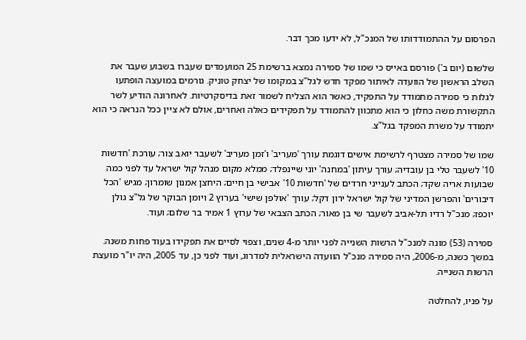הפרסום על ההתמודדותו של המנכ"ל, לא ידעו מכך דבר.

שלשום (יום ב') פורסם באייס כי שמו של סמירה נמצא ברשימת 25 המועמדים שעברו בשבוע שעבר את השלב הראשון של הוועדה לאיתור מפקד חדש לגל"צ במקומו של יצחק טוניק. גורמים במועצה הופתעו לגלות כי סמירה מתמודד על התפקיד, כאשר הוא הצליח לשמור זאת בדיסקרטיות. לאחרונה הודיע לשר התקשורת משה כחלון כי הוא מתכוון להתמודד על תפקידים כאלה ואחרים, אולם לא ציין ככל הנראה כי הוא יתמודד על משרת המפקד בגל"צ.

שמו של סמירה מצטרף לרשימת אישים דוגמת עורך 'מעריב' ו'זמן מעריב' לשעבר יואב צור; עורכת 'חדשות 10' לשעבר טלי בן עובדיה; עורך עיתון 'במחנה' יוני שיינפלד; ממלא מקום מנהל קול ישראל עד לפני כמה שבועות אריה שקד; הכתב לענייני חרדים של 'חדשות 10' אבישי בן חיים; היחצן אמנון שומרון; מגיש 'הכל דיבורים' והפרשן המדיני של קול ישראל ירון דקל; עורך 'אולפן שישי' בערוץ 2 ויומן הבוקר של גל"צ גולן יוכפז; מנכ"ל רדיו תל-אביב לשעבר שי בן מאור; הכתב הצבאי של ערוץ 1 אמיר בר שלום; ועוד.

סמירה (53) מונה למנכ"ל הרשות השנייה לפני יותר מ-4 שנים, וצפוי לסיים את תפקידו בעוד פחות משנה. במשך כשנה, מ-2006, היה סמירה מנכ"ל הוועדה הישראלית למדרוג, ועוד לפני כן, עד 2005, היה יו"ר מועצת הרשות השנייה.

על פניו, להחלטה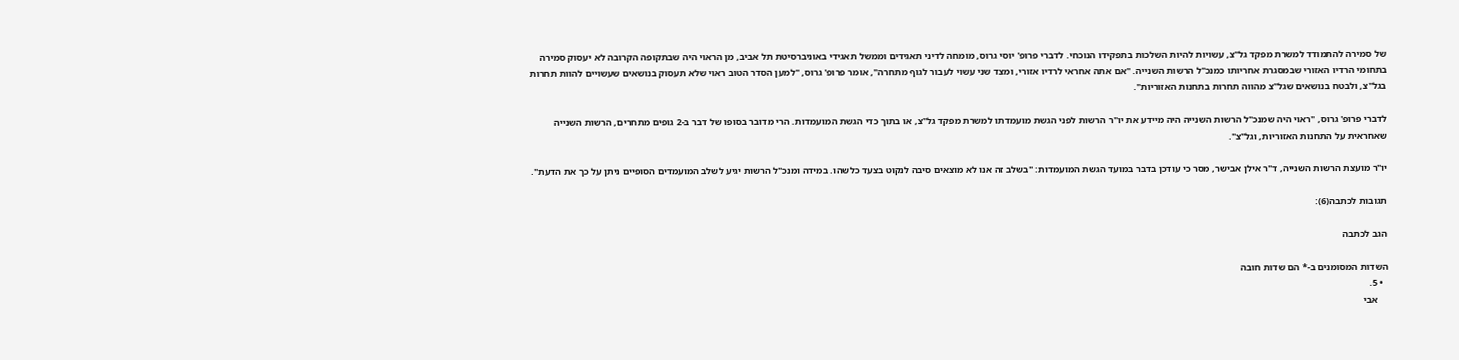של סמירה להתמודד למשרת מפקד גל"צ, עשויות להיות השלכות בתפקידו הנוכחי. לדברי פרופ' יוסי גרוס, מומחה לדיני תאגידים וממשל תאגידי באוניברסיטת תל אביב, מן הראוי היה שבתקופה הקרובה לא יעסוק סמירה בתחומי הרדיו האזורי שבמסגרת אחריותו כמנכ"ל הרשות השנייה. "אם אתה אחראי לרדיו אזורי, ומצד שני עשוי לעבור לגוף מתחרה", אומר פרופ' גרוס, "למען הסדר הטוב ראוי שלא תעסוק בנושאים שעשויים להוות תחרות בגל"צ, ולבטח בנושאים שגל"צ מהווה תחרות בתחנות האזוריות".

לדברי פרופ' גרוס, "ראוי היה שמנכ"ל הרשות השנייה היה מיידע את יו"ר הרשות לפני הגשת מועמדתו למשרת מפקד גל"צ, או בתוך כדי הגשת המועמדות. הרי מדובר בסופו של דבר ב-2 גופים מתחרים, הרשות השנייה שאחראית על התחנות האזוריות, וגל"צ".

יו"ר מועצת הרשות השנייה, ד"ר אילן אבישר, מסר כי עודכן בדבר במועד הגשת המועמדות: "בשלב זה אנו לא מוצאים סיבה לנקוט בצעד כלשהו. במידה ומנכ"ל הרשות יגיע לשלב המועמדים הסופיים ניתן על כך את הדעת".

תגובות לכתבה(6):

הגב לכתבה

השדות המסומנים ב-* הם שדות חובה
  • 5.
    אבי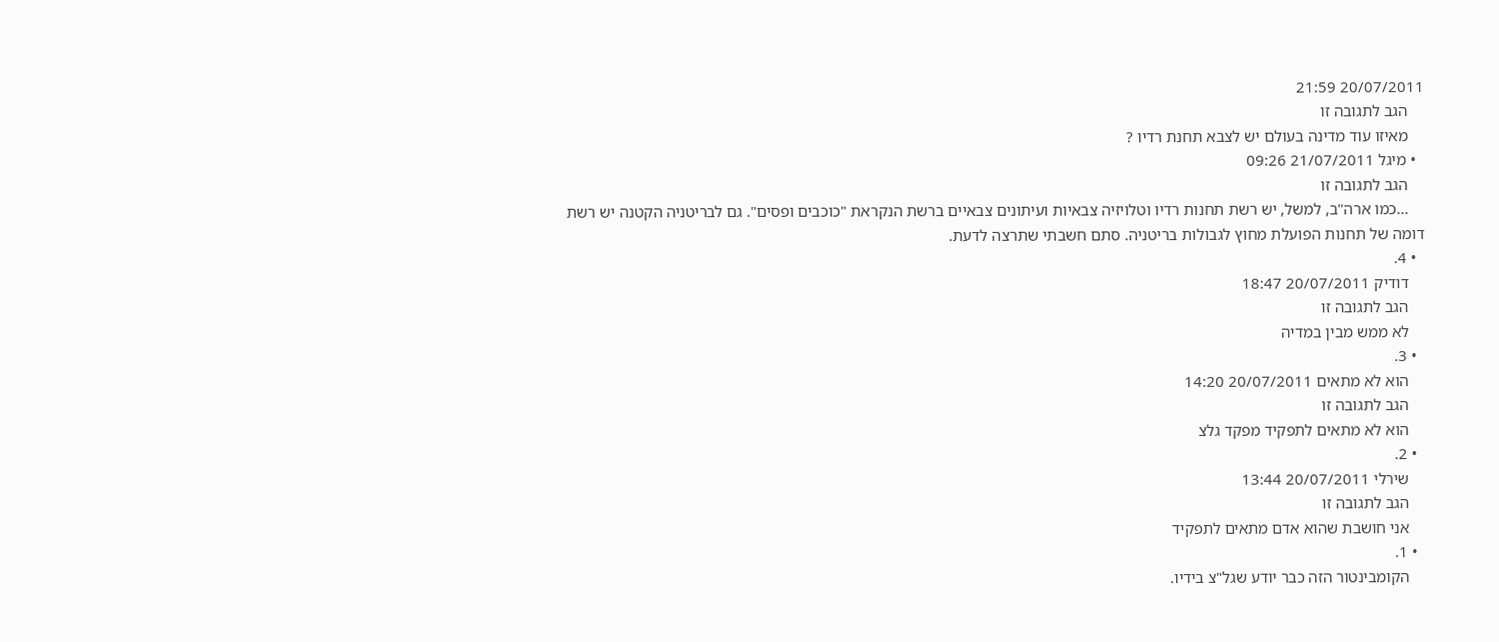20/07/2011 21:59
    הגב לתגובה זו
    מאיזו עוד מדינה בעולם יש לצבא תחנת רדיו ?
  • מיגל 21/07/2011 09:26
    הגב לתגובה זו
    ...כמו ארה"ב, למשל, יש רשת תחנות רדיו וטלויזיה צבאיות ועיתונים צבאיים ברשת הנקראת "כוכבים ופסים". גם לבריטניה הקטנה יש רשת דומה של תחנות הפועלת מחוץ לגבולות בריטניה. סתם חשבתי שתרצה לדעת.
  • 4.
    דודיק 20/07/2011 18:47
    הגב לתגובה זו
    לא ממש מבין במדיה
  • 3.
    הוא לא מתאים 20/07/2011 14:20
    הגב לתגובה זו
    הוא לא מתאים לתפקיד מפקד גלצ
  • 2.
    שירלי 20/07/2011 13:44
    הגב לתגובה זו
    אני חושבת שהוא אדם מתאים לתפקיד
  • 1.
    הקומבינטור הזה כבר יודע שגל"צ בידיו.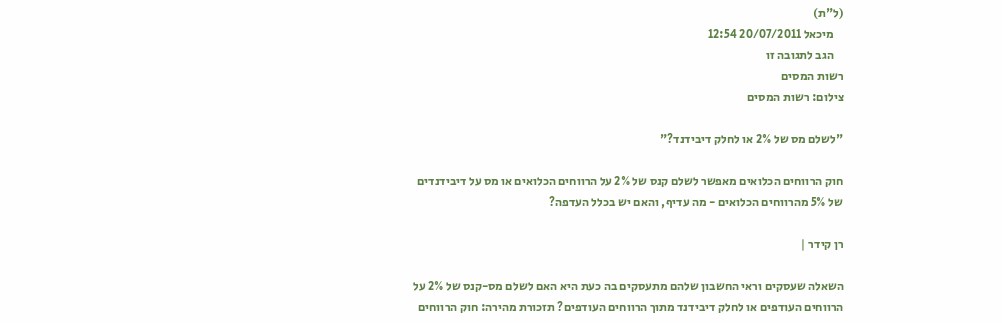(ל"ת)
    מיכאל 20/07/2011 12:54
    הגב לתגובה זו
רשות המסים
צילום: רשות המסים

"לשלם מס של 2% או לחלק דיבידנד?"

חוק הרווחים הכלואים מאפשר לשלם קנס של 2% על הרווחים הכלואים או מס על דיבידנדים של 5% מהרווחים הכלואים - מה עדיף, והאם יש בכלל העדפה?

רן קידר |

השאלה שעסקים וראי החשבון שלהם מתעסקים בה כעת היא האם לשלם מס-קנס של 2% על הרווחים העודפים או לחלק דיבידנד מתוך הרווחים העודפים? תזכורת מהירה: חוק הרווחים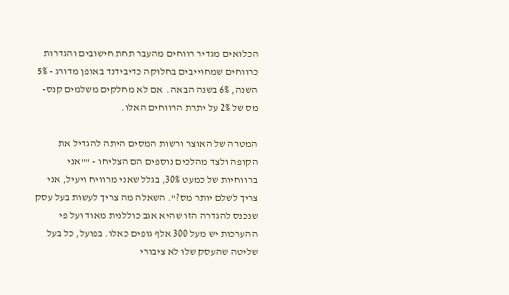הכלואים מגדיר רווחים מהעבר תחת חישובים והגדרות כרווחים שמחוייבים בחלוקה כדיבידנד באופן מדורג - 5% השנה, 6% בשנה הבאה.  אם לא מחלקים משלמים קנס-מס של 2% על יתרת הרווחים האלו.

המטרה של האוצר ורשות המסים היתה להגדיל את הקופה ולצד מהלכים נוספים הם הצליחו - ""אני ברווחיות של כמעט 30%, בגלל שאני מרוויח ויעיל, אני צריך לשלם יותר מס?". השאלה מה צריך לעשות בעל עסק שנכנס להגדרה הזו שהיא אגב כוללנית מאוד ועל פי ההערכות יש מעל 300 אלף גופים כאלו. בפועל, כל בעל שליטה שהעסק שלו לא ציבורי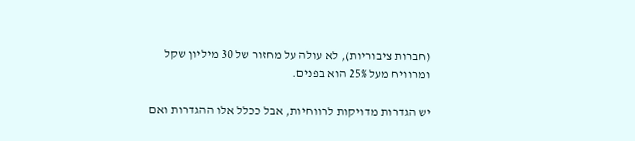(חברות ציבוריות), לא עולה על מחזור של 30 מיליון שקל ומרוויח מעל 25% הוא בפנים.

יש הגדרות מדויקות לרווחיות, אבל ככלל אלו ההגדרות ואם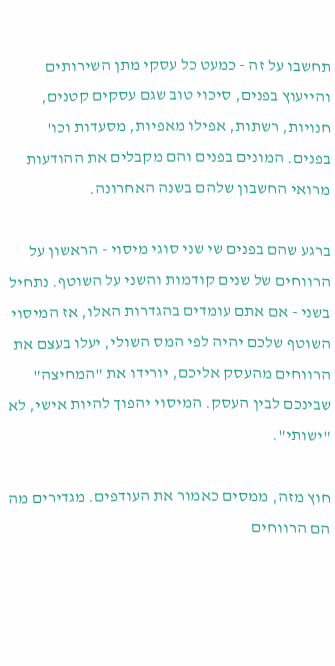תחשבו על זה - כמעט כל עסקי מתן השירותים והייעוץ בפנים, סיכוי טוב שגם עסקים קטנים, חנויות, רשתות, אפילו מאפיות, מסעדות וכו' בפנים. המונים בפנים והם מקבלים את ההודעות מרואי החשבון שלהם בשנה האחרונה.

ברגע שהם בפנים שי שני סוגי מיסוי - הראשון על הרווחים של שנים קודמות והשני על השוטף. נתחיל בשני - אם אתם עומדים בהגדרות האלו, אז המיסוי השוטף שלכם יהיה לפי המס השולי, יעלו בעצם את הרווחים מהעסק אליכם, יורידו את "המחיצה" שבינכם לבין העסק. המיסוי יהפוך להיות אישי, לא "ישותי".

חוץ מזה, ממסים כאמור את העודפים. מגדירים מה הם הרווחים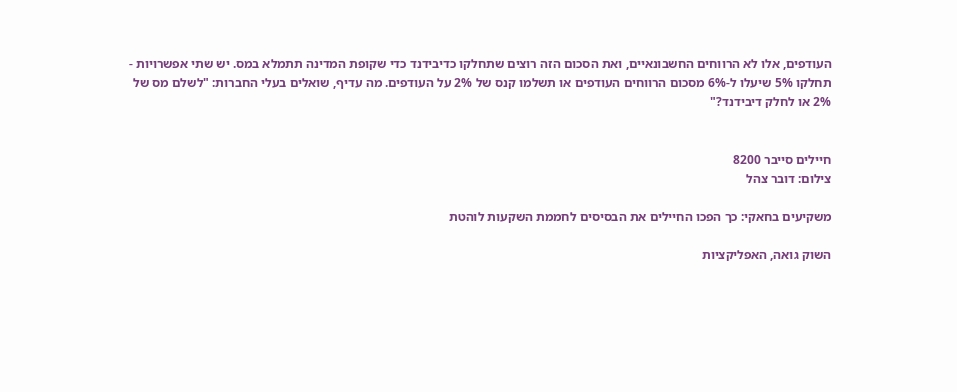העודפים, אלו לא הרווחים החשבונאיים, ואת הסכום הזה רוצים שתחלקו כדיבידנד כדי שקופת המדינה תתמלא במס. יש שתי אפשרויות - תחלקו 5% שיעלו ל-6% מסכום הרווחים העודפים או תשלמו קנס של 2% על העודפים. מה עדיף, שואלים בעלי החברות: "לשלם מס של 2% או לחלק דיבידנד?"


חיילים סייבר 8200
צילום: דובר צהל

משקיעים בחאקי: כך הפכו החיילים את הבסיסים לחממת השקעות לוהטת

השוק גואה, האפליקציות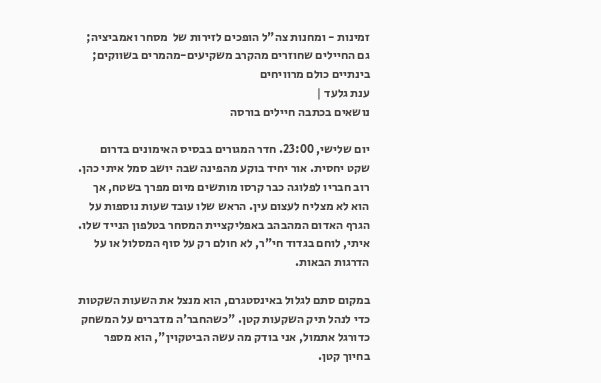זמינות - ומחנות צה"ל הופכים לזירות של  מסחר ואמביציה; גם החיילים שחוזרים מהקרב משקיעים-מהמרים בשווקים; בינתיים כולם מרוויחים
ענת גלעד |
נושאים בכתבה חיילים בורסה

יום שלישי, 23:00. חדר המגורים בבסיס האימונים בדרום שקט יחסית. אור יחיד בוקע מהפינה שבה יושב סמל איתי כהן. רוב חבריו לפלוגה כבר קרסו מותשים מיום מפרך בשטח, אך הוא לא מצליח לעצום עין. הראש שלו עובד שעות נוספות על הגרף האדום המהבהב באפליקציית המסחר בטלפון הנייד שלו. איתי, לוחם בגדוד חי"ר, לא חולם רק על סוף המסלול או על הדרגות הבאות.

במקום סתם לגלול באינסטגרם, הוא מנצל את השעות השקטות כדי לנהל תיק השקעות קטן. "כשהחבר'ה מדברים על המשחק כדורגל אתמול, אני בודק מה עשה הביטקוין", הוא מספר בחיוך קטן.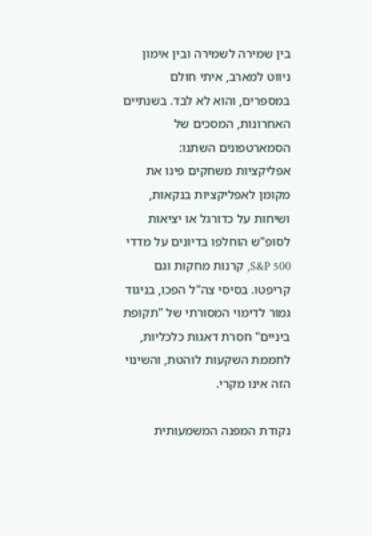בין שמירה לשמירה ובין אימון ניווט למארב, איתי חולם במספרים, והוא לא לבד. בשנתיים האחרונות, המסכים של הסמארטפונים השתנו: אפליקציות משחקים פינו את מקומן לאפליקציות בנקאות, ושיחות על כדורגל או יציאות לסופ"ש הוחלפו בדיונים על מדדי S&P 500, קרנות מחקות וגם קריפטו. בסיסי צה"ל הפכו, בניגוד גמור לדימוי המסורתי של "תקופת ביניים" חסרת דאגות כלכליות, לחממת השקעות לוהטת, והשינוי הזה אינו מקרי.

נקודת המפנה המשמעותית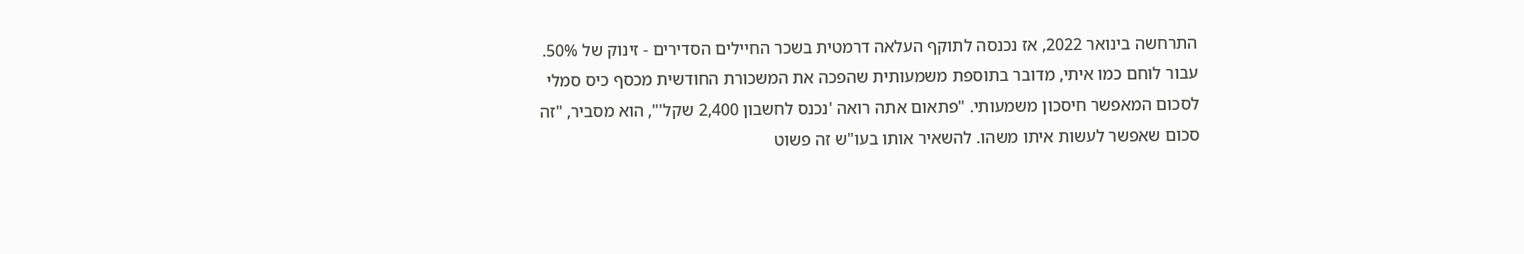התרחשה בינואר 2022, אז נכנסה לתוקף העלאה דרמטית בשכר החיילים הסדירים - זינוק של 50%. עבור לוחם כמו איתי, מדובר בתוספת משמעותית שהפכה את המשכורת החודשית מכסף כיס סמלי לסכום המאפשר חיסכון משמעותי. "פתאום אתה רואה 'נכנס לחשבון 2,400 שקל'", הוא מסביר, "זה סכום שאפשר לעשות איתו משהו. להשאיר אותו בעו"ש זה פשוט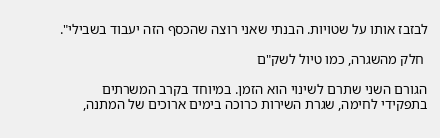לבזבז אותו על שטויות. הבנתי שאני רוצה שהכסף הזה יעבוד בשבילי".

 חלק מהשגרה, כמו טיול לשק"ם

הגורם השני שתרם לשינוי הוא הזמן. במיוחד בקרב המשרתים בתפקידי לחימה, שגרת השירות כרוכה בימים ארוכים של המתנה,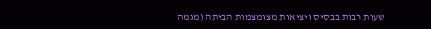שעות רבות בבסיס ויציאות מצומצמות הביתה (מגמה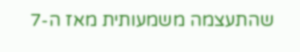שהתעצמה משמעותית מאז ה-7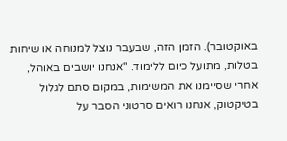באוקטובר). הזמן הזה, שבעבר נוצל למנוחה או שיחות בטלות, מתועל כיום ללימוד. "אנחנו יושבים באוהל, אחרי שסיימנו את המשימות, במקום סתם לגלול בטיקטוק, אנחנו רואים סרטוני הסבר על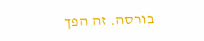בורסה. זה הפך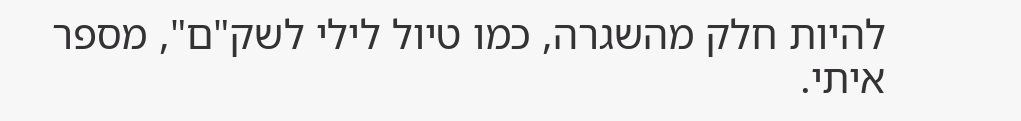להיות חלק מהשגרה, כמו טיול לילי לשק"ם", מספר איתי.